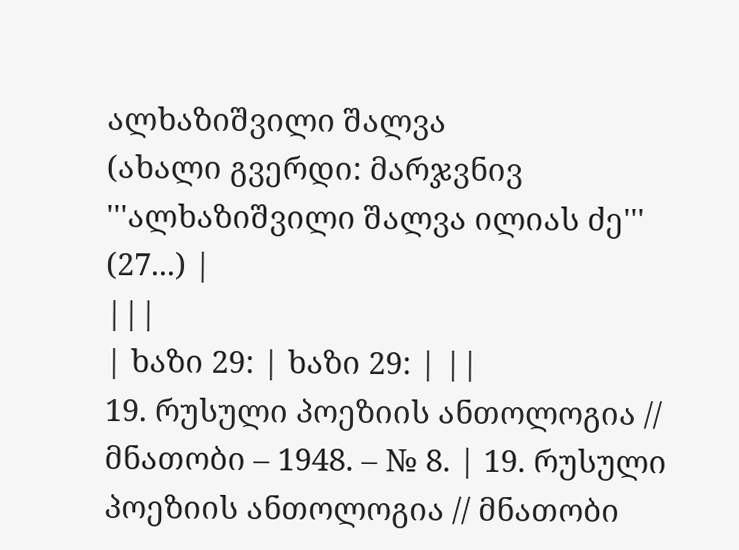ალხაზიშვილი შალვა
(ახალი გვერდი: მარჯვნივ '''ალხაზიშვილი შალვა ილიას ძე''' (27...) |
|||
| ხაზი 29: | ხაზი 29: | ||
19. რუსული პოეზიის ანთოლოგია // მნათობი – 1948. – № 8. | 19. რუსული პოეზიის ანთოლოგია // მნათობი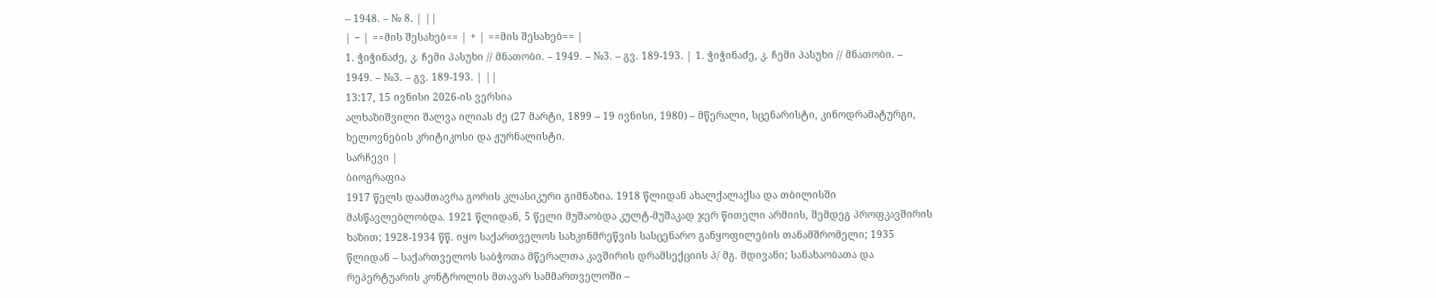– 1948. – № 8. | ||
| − | ==მის შესახებ== | + | ==მის შესახებ== |
1. ჭიჭინაძე, კ. ჩემი პასუხი // მნათობი. – 1949. – №3. – გვ. 189-193. | 1. ჭიჭინაძე, კ. ჩემი პასუხი // მნათობი. – 1949. – №3. – გვ. 189-193. | ||
13:17, 15 ივნისი 2026-ის ვერსია
ალხაზიშვილი შალვა ილიას ძე (27 მარტი, 1899 – 19 ივნისი, 1980) – მწერალი, სცენარისტი, კინოდრამატურგი, ხელოვნების კრიტიკოსი და ჟურნალისტი.
სარჩევი |
ბიოგრაფია
1917 წელს დაამთავრა გორის კლასიკური გიმნაზია. 1918 წლიდან ახალქალაქსა და თბილისში მასწავლებლობდა. 1921 წლიდან, 5 წელი მუშაობდა კულტ-მუშაკად ჯერ წითელი არმიის, შემდეგ პროფკავშირის ხაზით; 1928-1934 წწ. იყო საქართველოს სახკინმრეწვის სასცენარო განყოფილების თანამშრომელი; 1935 წლიდან – საქართველოს საბჭოთა მწერალთა კავშირის დრამსექციის პ/ მგ. მდივანი; სანახაობათა და რეპერტუარის კონტროლის მთავარ სამმართველოში –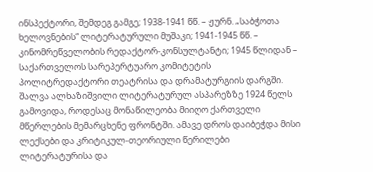ინსპექტორი, შემდეგ გამგე; 1938-1941 წწ. – ჟურნ. „საბჭოთა ხელოვნების“ ლიტერატურული მუშაკი; 1941-1945 წწ. – კინომრეწველობის რედაქტორ-კონსულტანტი; 1945 წლიდან – საქართველოს სარეპერტუარო კომიტეტის პოლიტრედაქტორი თეატრისა და დრამატურგიის დარგში.
შალვა ალხაზიშვილი ლიტერატურულ ასპარეზზე 1924 წელს გამოვიდა, როდესაც მონაწილეობა მიიღო ქართველი მწერლების მემარცხენე ფრონტში. ამავე დროს დაიბეჭდა მისი ლექსები და კრიტიკულ-თეორიული წერილები ლიტერატურისა და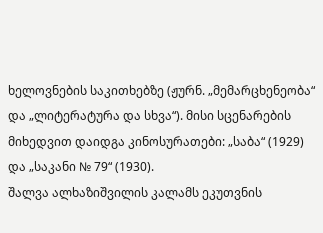ხელოვნების საკითხებზე (ჟურნ. „მემარცხენეობა“ და „ლიტერატურა და სხვა“). მისი სცენარების მიხედვით დაიდგა კინოსურათები: „საბა“ (1929) და „საკანი № 79“ (1930).
შალვა ალხაზიშვილის კალამს ეკუთვნის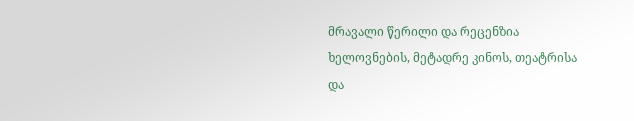მრავალი წერილი და რეცენზია ხელოვნების, მეტადრე კინოს, თეატრისა და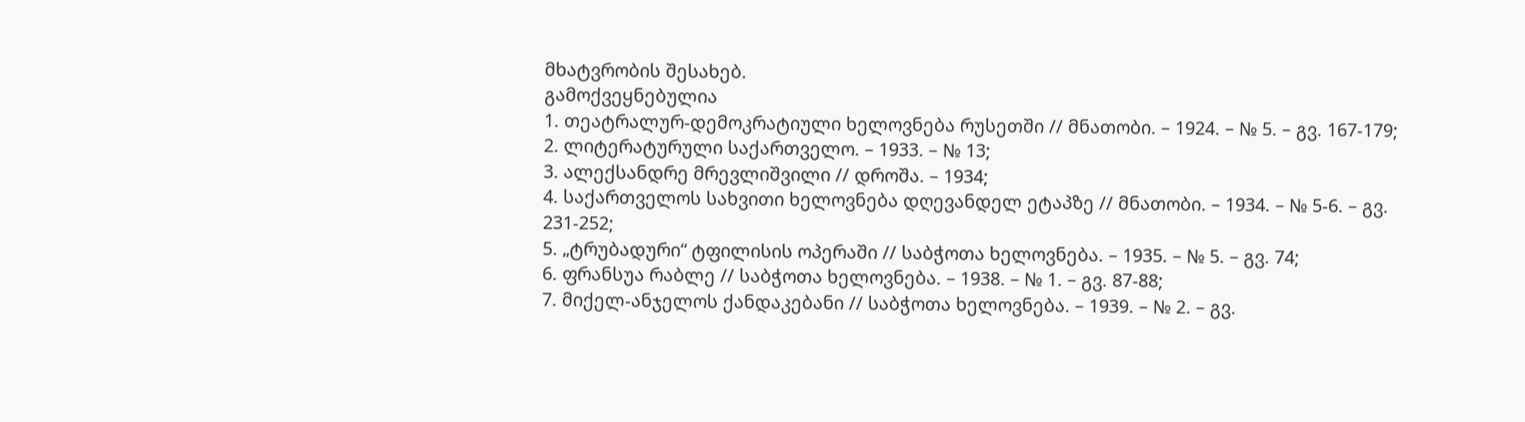მხატვრობის შესახებ.
გამოქვეყნებულია
1. თეატრალურ-დემოკრატიული ხელოვნება რუსეთში // მნათობი. – 1924. – № 5. – გვ. 167-179;
2. ლიტერატურული საქართველო. – 1933. – № 13;
3. ალექსანდრე მრევლიშვილი // დროშა. – 1934;
4. საქართველოს სახვითი ხელოვნება დღევანდელ ეტაპზე // მნათობი. – 1934. – № 5-6. – გვ. 231-252;
5. „ტრუბადური“ ტფილისის ოპერაში // საბჭოთა ხელოვნება. – 1935. – № 5. – გვ. 74;
6. ფრანსუა რაბლე // საბჭოთა ხელოვნება. – 1938. – № 1. – გვ. 87-88;
7. მიქელ-ანჯელოს ქანდაკებანი // საბჭოთა ხელოვნება. – 1939. – № 2. – გვ.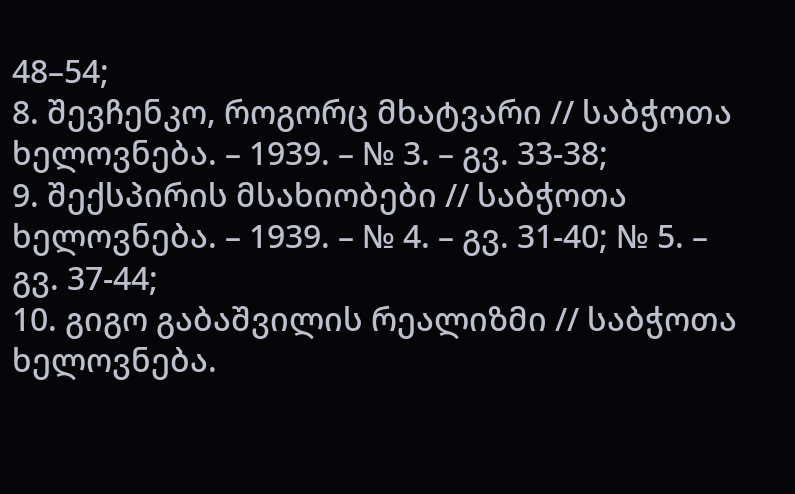48–54;
8. შევჩენკო, როგორც მხატვარი // საბჭოთა ხელოვნება. – 1939. – № 3. – გვ. 33-38;
9. შექსპირის მსახიობები // საბჭოთა ხელოვნება. – 1939. – № 4. – გვ. 31-40; № 5. – გვ. 37-44;
10. გიგო გაბაშვილის რეალიზმი // საბჭოთა ხელოვნება.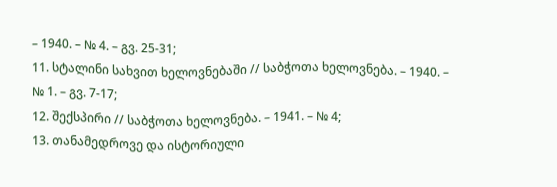– 1940. – № 4. – გვ. 25-31;
11. სტალინი სახვით ხელოვნებაში // საბჭოთა ხელოვნება. – 1940. – № 1. – გვ. 7-17;
12. შექსპირი // საბჭოთა ხელოვნება. – 1941. – № 4;
13. თანამედროვე და ისტორიული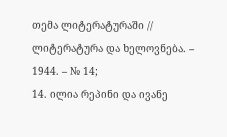თემა ლიტერატურაში // ლიტერატურა და ხელოვნება. – 1944. – № 14;
14. ილია რეპინი და ივანე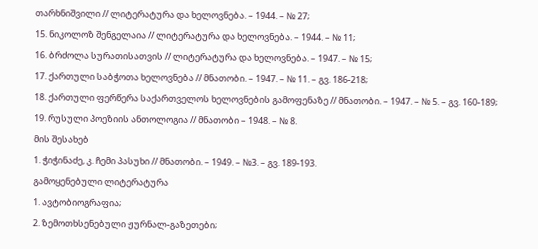თარხნიშვილი // ლიტერატურა და ხელოვნება. – 1944. – № 27;
15. ნიკოლოზ შენგელაია // ლიტერატურა და ხელოვნება. – 1944. – № 11;
16. ბრძოლა სურათისათვის // ლიტერატურა და ხელოვნება. – 1947. – № 15;
17. ქართული საბჭოთა ხელოვნება // მნათობი. – 1947. – № 11. – გვ. 186-218;
18. ქართული ფერწერა საქართველოს ხელოვნების გამოფენაზე // მნათობი. – 1947. – № 5. – გვ. 160-189;
19. რუსული პოეზიის ანთოლოგია // მნათობი – 1948. – № 8.
მის შესახებ
1. ჭიჭინაძე, კ. ჩემი პასუხი // მნათობი. – 1949. – №3. – გვ. 189-193.
გამოყენებული ლიტერატურა
1. ავტობიოგრაფია;
2. ზემოთხსენებული ჟურნალ-გაზეთები;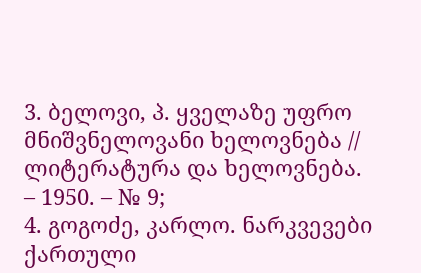3. ბელოვი, პ. ყველაზე უფრო მნიშვნელოვანი ხელოვნება // ლიტერატურა და ხელოვნება. – 1950. – № 9;
4. გოგოძე, კარლო. ნარკვევები ქართული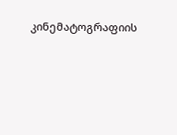კინემატოგრაფიის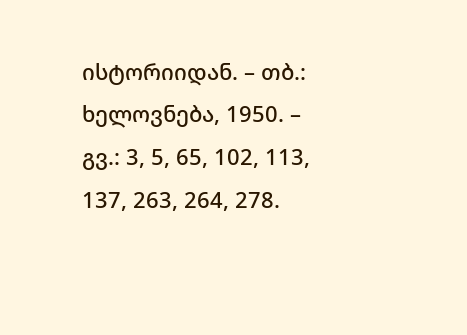ისტორიიდან. – თბ.: ხელოვნება, 1950. – გვ.: 3, 5, 65, 102, 113, 137, 263, 264, 278.